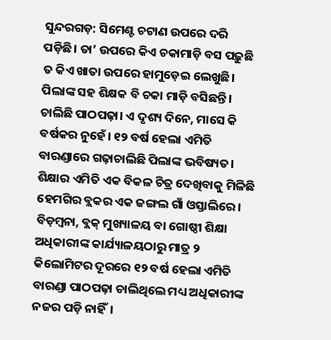ସୁନ୍ଦରଗଡ଼: ସିମେଣ୍ଟ ଚଟାଣ ଉପରେ ଦରି ପଡ଼ିଛି। ତା’ ଉପରେ କିଏ ଚକାମାଡ଼ି ବସ ପଢ଼ୁଛି ତ କିଏ ଖାତା ଉପରେ ହାମୁଡ଼େଇ ଲେଖୁଛି। ପିଲାଙ୍କ ସହ ଶିକ୍ଷକ ବି ଚକା ମାଡ଼ି ବସିଛନ୍ତି। ଚାଲିଛି ପାଠପଢ଼ା। ଏ ଦୃଶ୍ୟ ଦିନେ, ମାସେ କି ବର୍ଷକର ନୁହେଁ। ୧୨ ବର୍ଷ ହେଲା ଏମିତି ବାରଣ୍ଡାରେ ଗଢ଼ାଚାଲିଛି ପିଲାଙ୍କ ଭବିଷ୍ୟତ। ଶିକ୍ଷାର ଏମିତି ଏକ ବିକଳ ଚିତ୍ର ଦେଖିବାକୁ ମିଳିଛି ହେମଗିର ବ୍ଲକର ଏକ ଜଙ୍ଗଲ ଗାଁ ଓସ୍ତାଲିରେ। ବିଡ଼ମ୍ବନା, ବ୍ଲକ୍ ମୁଖ୍ୟାଳୟ ବା ଗୋଷ୍ଠୀ ଶିକ୍ଷା ଅଧିକାରୀଙ୍କ କାର୍ଯ୍ୟାଳୟଠାରୁ ମାତ୍ର ୨ କିଲୋମିଟର ଦୂରରେ ୧୨ ବର୍ଷ ହେଲା ଏମିତି ବାରଣ୍ଡା ପାଠପଢ଼ା ଚାଲିଥିଲେ ମଧ୍ୟ ଅଧିକାରୀଙ୍କ ନଜର ପଡ଼ି ନାହିଁ।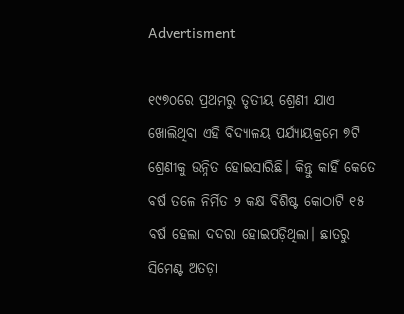Advertisment

୧୯୭୦ରେ ପ୍ରଥମରୁ ତୃତୀୟ ଶ୍ରେଣୀ ଯାଏ ଖୋଲିଥିବା ଏହି ବିଦ୍ୟାଳୟ ପର୍ଯ୍ୟାୟକ୍ରମେ ୭ଟି ଶ୍ରେଣୀକୁ ଉନ୍ନିତ ହୋଇସାରିଛି। କିନ୍ତୁ କାହିଁ କେତେ ବର୍ଷ ତଳେ ନିର୍ମିତ ୨ କକ୍ଷ ବିଶିଷ୍ଟ କୋଠାଟି ୧୫ ବର୍ଷ ହେଲା ଦଦରା ହୋଇପଡ଼ିଥିଲା। ଛାତରୁ ସିମେଣ୍ଟ ଅତଡ଼ା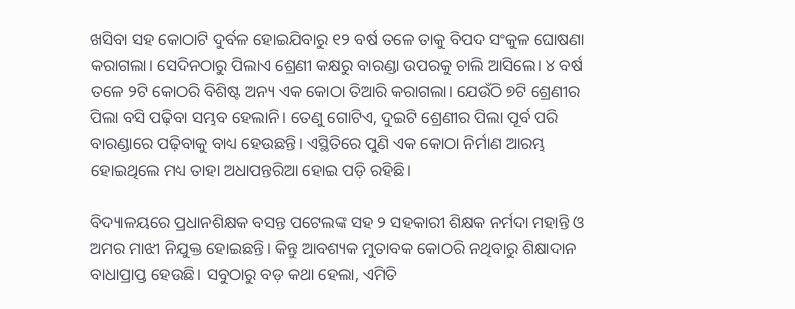ଖସିବା ସହ କୋଠାଟି ଦୁର୍ବଳ ହୋଇଯିବାରୁ ୧୨ ବର୍ଷ ତଳେ ତାକୁ ବିପଦ ସଂକୁଳ ଘୋଷଣା କରାଗଲା। ସେଦିନଠାରୁ ପିଲାଏ ଶ୍ରେଣୀ କକ୍ଷରୁ ବାରଣ୍ଡା ଉପରକୁ ଚାଲି ଆସିଲେ। ୪ ବର୍ଷ ତଳେ ୨ଟି କୋଠରି ବିଶିଷ୍ଟ ଅନ୍ୟ ଏକ କୋଠା ତିଆରି କରାଗଲା। ଯେଉଁଠି ୭ଟି ଶ୍ରେଣୀର ପିଲା ବସି ପଢ଼ିବା ସମ୍ଭବ ହେଲାନି। ତେଣୁ ଗୋଟିଏ, ଦୁଇଟି ଶ୍ରେଣୀର ପିଲା ପୂର୍ବ ପରି ବାରଣ୍ଡାରେ ପଢ଼ିବାକୁ ବାଧ୍ୟ ହେଉଛନ୍ତି। ଏସ୍ଥିତିରେ ପୁଣି ଏକ କୋଠା ନିର୍ମାଣ ଆରମ୍ଭ ହୋଇଥିଲେ ମଧ୍ୟ ତାହା ଅଧାପନ୍ତରିଆ ହୋଇ ପଡ଼ି ରହିଛି।

ବିଦ୍ୟାଳୟରେ ପ୍ରଧାନଶିକ୍ଷକ ବସନ୍ତ ପଟେଲଙ୍କ ସହ ୨ ସହକାରୀ ଶିକ୍ଷକ ନର୍ମଦା ମହାନ୍ତି ଓ ଅମର ମାଝୀ ନିଯୁକ୍ତ ହୋଇଛନ୍ତି। କିନ୍ତୁ ଆବଶ୍ୟକ ମୁତାବକ କୋଠରି ନଥିବାରୁ ଶିକ୍ଷାଦାନ ବାଧାପ୍ରାପ୍ତ ହେଉଛି। ସବୁଠାରୁ ବଡ଼ କଥା ହେଲା, ଏମିତି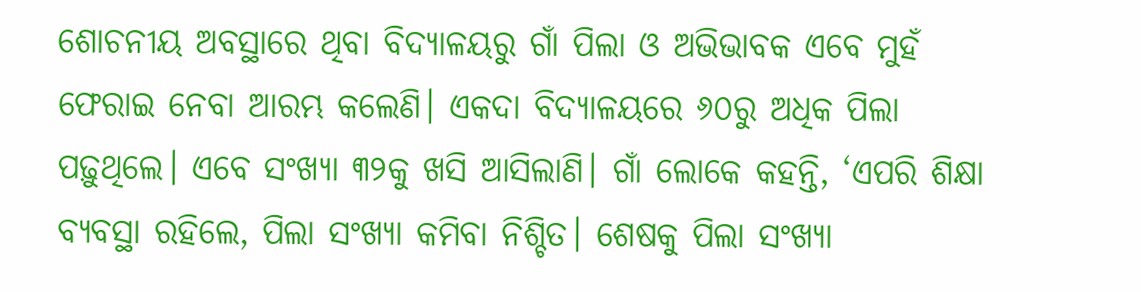ଶୋଚନୀୟ ଅବସ୍ଥାରେ ଥିବା ବିଦ୍ୟାଳୟରୁ ଗାଁ ପିଲା ଓ ଅଭିଭାବକ ଏବେ ମୁହଁ ଫେରାଇ ନେବା ଆରମ୍ଭ କଲେଣି। ଏକଦା ବିଦ୍ୟାଳୟରେ ୬୦ରୁ ଅଧିକ ପିଲା ପଢ଼ୁଥିଲେ। ଏବେ ସଂଖ୍ୟା ୩୨କୁ ଖସି ଆସିଲାଣି। ଗାଁ ଲୋକେ କହନ୍ତି, ‘ଏପରି ଶିକ୍ଷା ବ୍ୟବସ୍ଥା ରହିଲେ, ପିଲା ସଂଖ୍ୟା କମିବା ନିଶ୍ଚିତ। ଶେଷକୁ ପିଲା ସଂଖ୍ୟା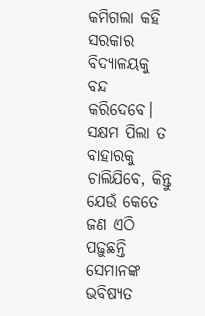କମିଗଲା କହି ସରକାର ବିଦ୍ୟାଳୟକୁ ବନ୍ଦ କରିଦେବେ। ସକ୍ଷମ ପିଲା ତ ବାହାରକୁ ଚାଲିଯିବେ, କିନ୍ତୁ ଯେଉଁ କେତେ ଜଣ ଏଠି ପଢ଼ୁଛନ୍ତି ସେମାନଙ୍କ ଭବିଷ୍ୟତ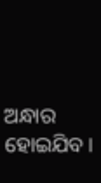ଅନ୍ଧାର ହୋଇଯିବ।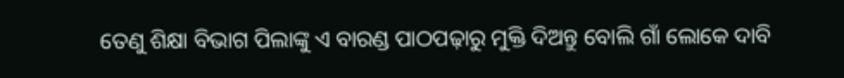ତେଣୁ ଶିକ୍ଷା ବିଭାଗ ପିଲାଙ୍କୁ ଏ ବାରଣ୍ଡ ପାଠପଢ଼ାରୁ ମୁକ୍ତି ଦିଅନ୍ତୁ ବୋଲି ଗାଁ ଲୋକେ ଦାବି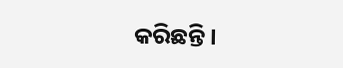କରିଛନ୍ତି।